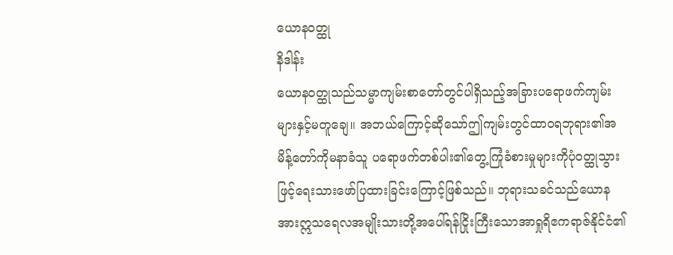ယောနဝတ္ထု
နိဒါန်း
ယောနဝတ္ထုသည်သမ္မာကျမ်းစာတော်တွင်ပါရှိသည့်အခြားပရောဖက်ကျမ်းများနှင့်မတူချေ။ အဘယ်ကြောင့်ဆိုသော်ဤကျမ်းတွင်ထာဝရဘုရား၏အမိန့်တော်ကိုမနာခံသူ ပရောဖက်တစ်ပါး၏တွေ့ကြုံခံစားမှုများကိုပုံဝတ္ထုသွားဖြင့်ရေးသားဖော်ပြထားခြင်းကြောင့်ဖြစ်သည်။ ဘုရားသခင်သည်ယောနအားဣသရေလအမျိုးသားတို့အပေါ်ရန်ငြိုးကြီးသောအာရှုရိဧကရာဇ်နိုင်ငံ၏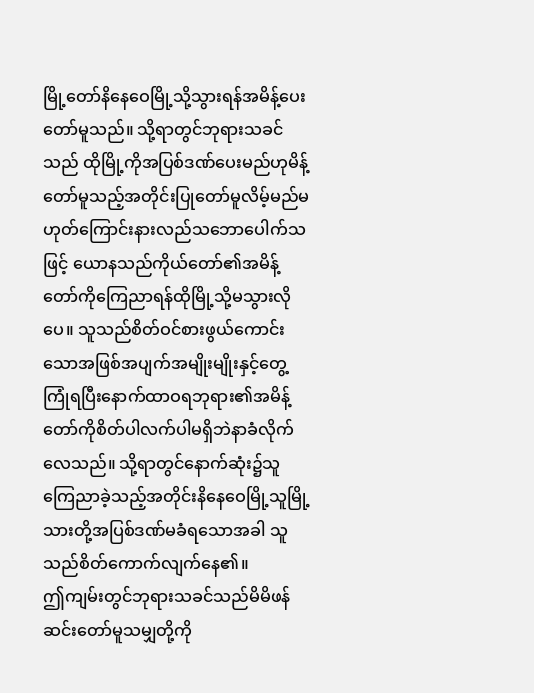မြို့တော်နိနေဝေမြို့သို့သွားရန်အမိန့်ပေးတော်မူသည်။ သို့ရာတွင်ဘုရားသခင်သည် ထိုမြို့ကိုအပြစ်ဒဏ်ပေးမည်ဟုမိန့်တော်မူသည့်အတိုင်းပြုတော်မူလိမ့်မည်မဟုတ်ကြောင်းနားလည်သဘောပေါက်သဖြင့် ယောနသည်ကိုယ်တော်၏အမိန့်တော်ကိုကြေညာရန်ထိုမြို့သို့မသွားလိုပေ။ သူသည်စိတ်ဝင်စားဖွယ်ကောင်းသောအဖြစ်အပျက်အမျိုးမျိုးနှင့်တွေ့ကြုံရပြီးနောက်ထာဝရဘုရား၏အမိန့်တော်ကိုစိတ်ပါလက်ပါမရှိဘဲနာခံလိုက်လေသည်။ သို့ရာတွင်နောက်ဆုံး၌သူကြေညာခဲ့သည့်အတိုင်းနိနေဝေမြို့သူမြို့သားတို့အပြစ်ဒဏ်မခံရသောအခါ သူသည်စိတ်ကောက်လျက်နေ၏။
ဤကျမ်းတွင်ဘုရားသခင်သည်မိမိဖန်ဆင်းတော်မူသမျှတို့ကို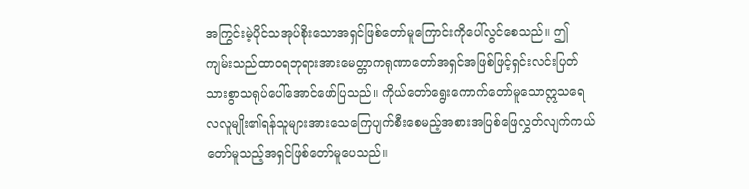အကြွင်းမဲ့ပိုင်သအုပ်စိုးသောအရှင်ဖြစ်တော်မူကြောင်းကိုပေါ်လွင်စေသည်။ ဤကျမ်းသည်ထာဝရဘုရားအားမေတ္တာကရုဏာတော်အရှင်အဖြစ်ဖြင့်ရှင်းလင်းပြတ်သားစွာသရုပ်ပေါ်အောင်ဖော်ပြသည်။ ကိုယ်တော်ရွေးကောက်တော်မူသောဣသရေလလူမျိုး၏ရန်သူများအားသေကြေပျက်စီးစေမည့်အစားအပြစ်ဖြေလွှတ်လျက်ကယ်တော်မူသည့်အရှင်ဖြစ်တော်မူပေသည်။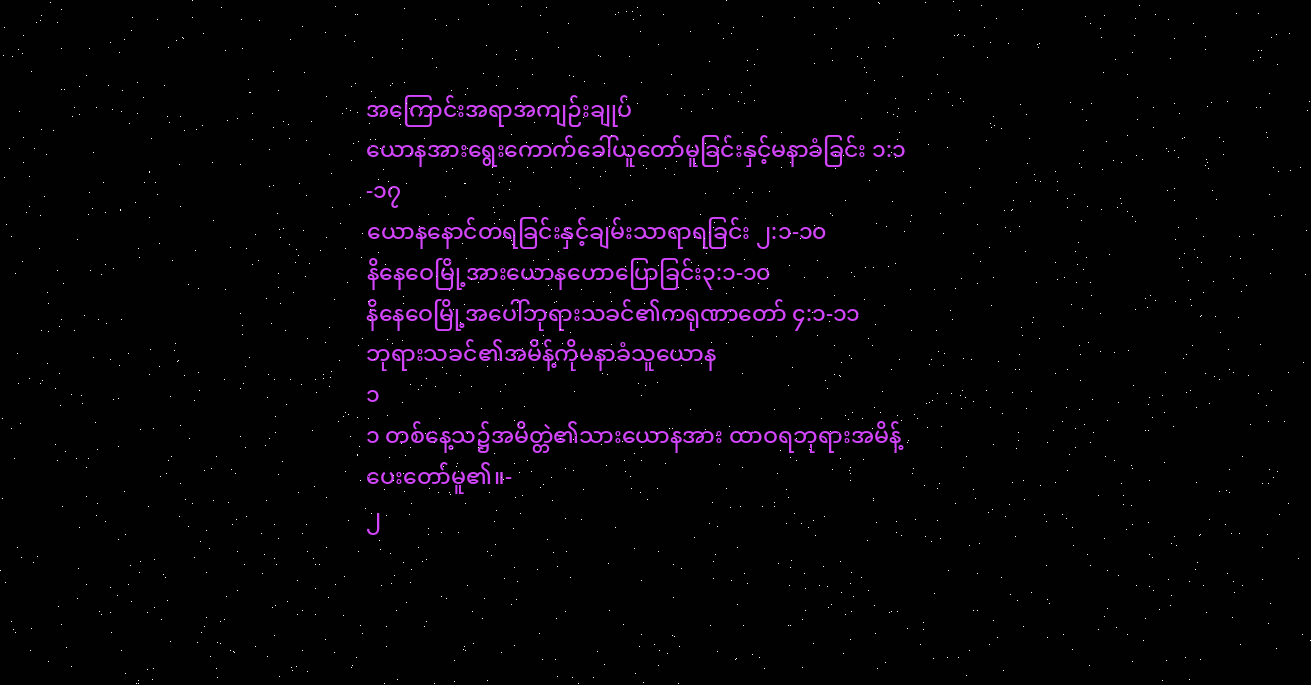အကြောင်းအရာအကျဉ်းချုပ်
ယောနအားရွေးကောက်ခေါ်ယူတော်မူခြင်းနှင့်မနာခံခြင်း ၁:၁-၁၇
ယောနနောင်တရခြင်းနှင့်ချမ်းသာရာရခြင်း ၂:၁-၁၀
နိနေဝေမြို့အားယောနဟောပြောခြင်း၃:၁-၁၀
နိနေဝေမြို့အပေါ်ဘုရားသခင်၏ကရုဏာတော် ၄:၁-၁၁
ဘုရားသခင်၏အမိန့်ကိုမနာခံသူယောန
၁
၁ တစ်နေ့သ၌အမိတ္တဲ၏သားယောနအား ထာဝရဘုရားအမိန့်ပေးတော်မူ၏။-
၂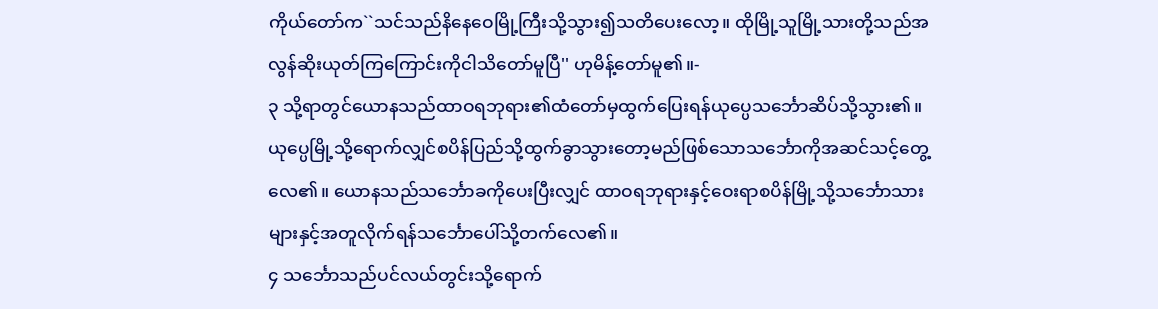ကိုယ်တော်က``သင်သည်နိနေဝေမြို့ကြီးသို့သွား၍သတိပေးလော့။ ထိုမြို့သူမြို့သားတို့သည်အလွန်ဆိုးယုတ်ကြကြောင်းကိုငါသိတော်မူပြီ'' ဟုမိန့်တော်မူ၏။-
၃ သို့ရာတွင်ယောနသည်ထာဝရဘုရား၏ထံတော်မှထွက်ပြေးရန်ယုပ္ပေသင်္ဘောဆိပ်သို့သွား၏။ ယုပ္ပေမြို့သို့ရောက်လျှင်စပိန်ပြည်သို့ထွက်ခွာသွားတော့မည်ဖြစ်သောသင်္ဘောကိုအဆင်သင့်တွေ့လေ၏။ ယောနသည်သင်္ဘောခကိုပေးပြီးလျှင် ထာဝရဘုရားနှင့်ဝေးရာစပိန်မြို့သို့သင်္ဘောသားများနှင့်အတူလိုက်ရန်သင်္ဘောပေါ်သို့တက်လေ၏။
၄ သင်္ဘောသည်ပင်လယ်တွင်းသို့ရောက်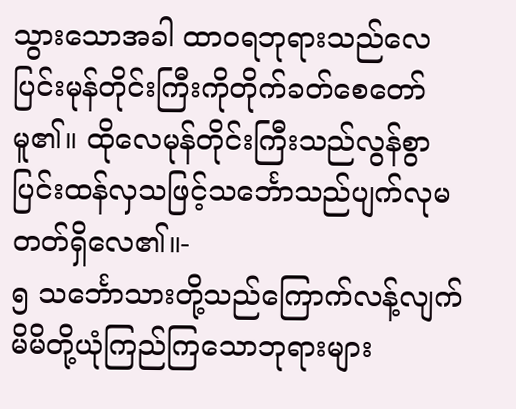သွားသောအခါ ထာဝရဘုရားသည်လေပြင်းမုန်တိုင်းကြီးကိုတိုက်ခတ်စေတော်မူ၏။ ထိုလေမုန်တိုင်းကြီးသည်လွန်စွာပြင်းထန်လှသဖြင့်သင်္ဘောသည်ပျက်လုမတတ်ရှိလေ၏။-
၅ သင်္ဘောသားတို့သည်ကြောက်လန့်လျက် မိမိတို့ယုံကြည်ကြသောဘုရားများ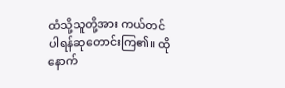ထံသို့သူတို့အား ကယ်တင်ပါရန်ဆုတောင်းကြ၏။ ထိုနောက်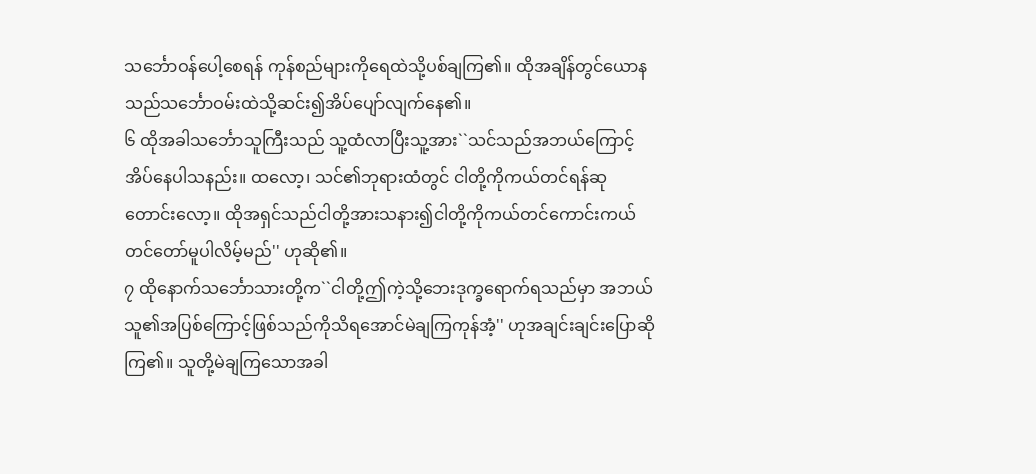သင်္ဘောဝန်ပေါ့စေရန် ကုန်စည်များကိုရေထဲသို့ပစ်ချကြ၏။ ထိုအချိန်တွင်ယောနသည်သင်္ဘောဝမ်းထဲသို့ဆင်း၍အိပ်ပျော်လျက်နေ၏။
၆ ထိုအခါသင်္ဘောသူကြီးသည် သူ့ထံလာပြီးသူ့အား``သင်သည်အဘယ်ကြောင့်အိပ်နေပါသနည်း။ ထလော့၊ သင်၏ဘုရားထံတွင် ငါတို့ကိုကယ်တင်ရန်ဆုတောင်းလော့။ ထိုအရှင်သည်ငါတို့အားသနား၍ငါတို့ကိုကယ်တင်ကောင်းကယ်တင်တော်မူပါလိမ့်မည်'' ဟုဆို၏။
၇ ထိုနောက်သင်္ဘောသားတို့က``ငါတို့ဤကဲ့သို့ဘေးဒုက္ခရောက်ရသည်မှာ အဘယ်သူ၏အပြစ်ကြောင့်ဖြစ်သည်ကိုသိရအောင်မဲချကြကုန်အံ့'' ဟုအချင်းချင်းပြောဆိုကြ၏။ သူတို့မဲချကြသောအခါ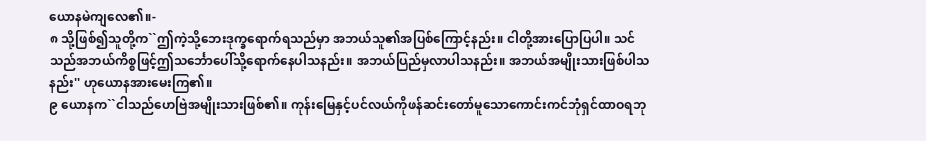ယောနမဲကျလေ၏။-
၈ သို့ဖြစ်၍သူတို့က``ဤကဲ့သို့ဘေးဒုက္ခရောက်ရသည်မှာ အဘယ်သူ၏အပြစ်ကြောင့်နည်း။ ငါတို့အားပြောပြပါ။ သင်သည်အဘယ်ကိစ္စဖြင့်ဤသင်္ဘောပေါ်သို့ရောက်နေပါသနည်း။ အဘယ်ပြည်မှလာပါသနည်း။ အဘယ်အမျိုးသားဖြစ်ပါသနည်း'' ဟုယောနအားမေးကြ၏။
၉ ယောနက``ငါသည်ဟေဗြဲအမျိုးသားဖြစ်၏။ ကုန်းမြေနှင့်ပင်လယ်ကိုဖန်ဆင်းတော်မူသောကောင်းကင်ဘုံရှင်ထာဝရဘု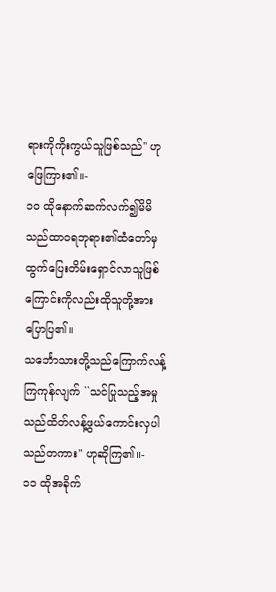ရားကိုကိုးကွယ်သူဖြစ်သည်'' ဟုဖြေကြား၏။-
၁၀ ထိုနောက်ဆက်လက်၍မိမိသည်ထာဝရဘုရား၏ထံတော်မှထွက်ပြေးတိမ်းရှောင်လာသူဖြစ်ကြောင်းကိုလည်းထိုသူတို့အားပြောပြ၏။
သင်္ဘောသားတို့သည်ကြောက်လန့်ကြကုန်လျက် ``သင်ပြုသည့်အမှုသည်ထိတ်လန့်ဖွယ်ကောင်းလှပါသည်တကား'' ဟုဆိုကြ၏။-
၁၁ ထိုအခိုက်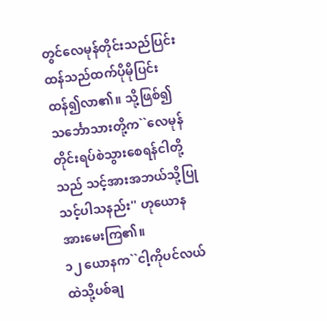တွင်လေမုန်တိုင်းသည်ပြင်းထန်သည်ထက်ပိုမိုပြင်းထန်၍လာ၏။ သို့ဖြစ်၍သင်္ဘောသားတို့က``လေမုန်တိုင်းရပ်စဲသွားစေရန်ငါတို့သည် သင့်အားအဘယ်သို့ပြုသင့်ပါသနည်း'' ဟုယောနအားမေးကြ၏။
၁၂ ယောနက``ငါ့ကိုပင်လယ်ထဲသို့ပစ်ချ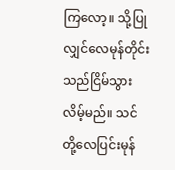ကြလော့။ သို့ပြုလျှင်လေမုန်တိုင်းသည်ငြိမ်သွားလိမ့်မည်။ သင်တို့လေပြင်းမုန်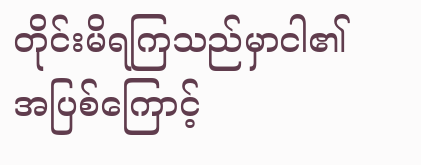တိုင်းမိရကြသည်မှာငါ၏အပြစ်ကြောင့်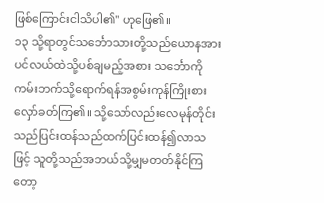ဖြစ်ကြောင်းငါသိပါ၏'' ဟုဖြေ၏။
၁၃ သို့ရာတွင်သင်္ဘောသားတို့သည်ယောနအားပင်လယ်ထဲသို့ပစ်ချမည့်အစား သင်္ဘောကိုကမ်းဘက်သို့ရောက်ရန်အစွမ်းကုန်ကြိုးစားလှော်ခတ်ကြ၏။ သို့သော်လည်းလေမုန်တိုင်းသည်ပြင်းထန်သည်ထက်ပြင်းထန်၍လာသဖြင့် သူတို့သည်အဘယ်သို့မျှမတတ်နိုင်ကြတော့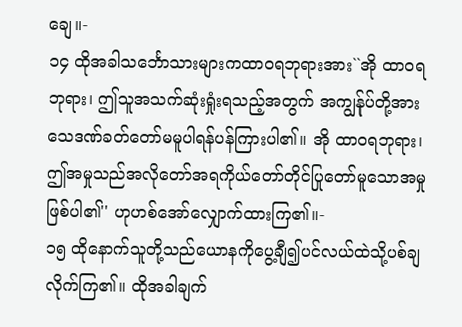ချေ။-
၁၄ ထိုအခါသင်္ဘောသားများကထာဝရဘုရားအား``အို ထာဝရဘုရား၊ ဤသူအသက်ဆုံးရှုံးရသည့်အတွက် အကျွန်ုပ်တို့အားသေဒဏ်ခတ်တော်မမူပါရန်ပန်ကြားပါ၏။ အို ထာဝရဘုရား၊ ဤအမှုသည်အလိုတော်အရကိုယ်တော်တိုင်ပြုတော်မူသောအမှုဖြစ်ပါ၏'' ဟုဟစ်အော်လျှောက်ထားကြ၏။-
၁၅ ထိုနောက်သူတို့သည်ယောနကိုပွေ့ချီ၍ပင်လယ်ထဲသို့ပစ်ချလိုက်ကြ၏။ ထိုအခါချက်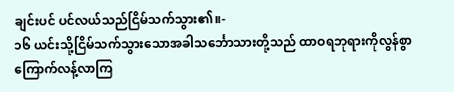ချင်းပင် ပင်လယ်သည်ငြိမ်သက်သွား၏။-
၁၆ ယင်းသို့ငြိမ်သက်သွားသောအခါသင်္ဘောသားတို့သည် ထာဝရဘုရားကိုလွန်စွာကြောက်လန့်လာကြ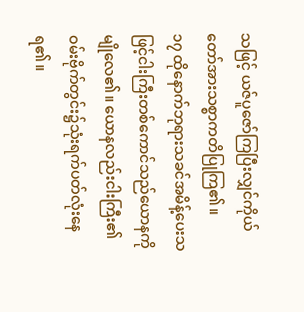သဖြင့် ယဇ်ပူဇော်ကြပြီးလျှင်ကိုယ်တော်အားသစ္စာကတိပြုကြ၏။
၁၇ ထိုနောက်ဘုရားသခင်အမိန့်ပေးသဖြင့်ငါးကြီးတစ်ကောင်သည်ယောနကိုမျိုလေ၏။ ယောနလည်းငါးကြီး၏ဝမ်းဗိုက်တွင်း၌သုံးရက်ပတ်လုံးနေရ၏။